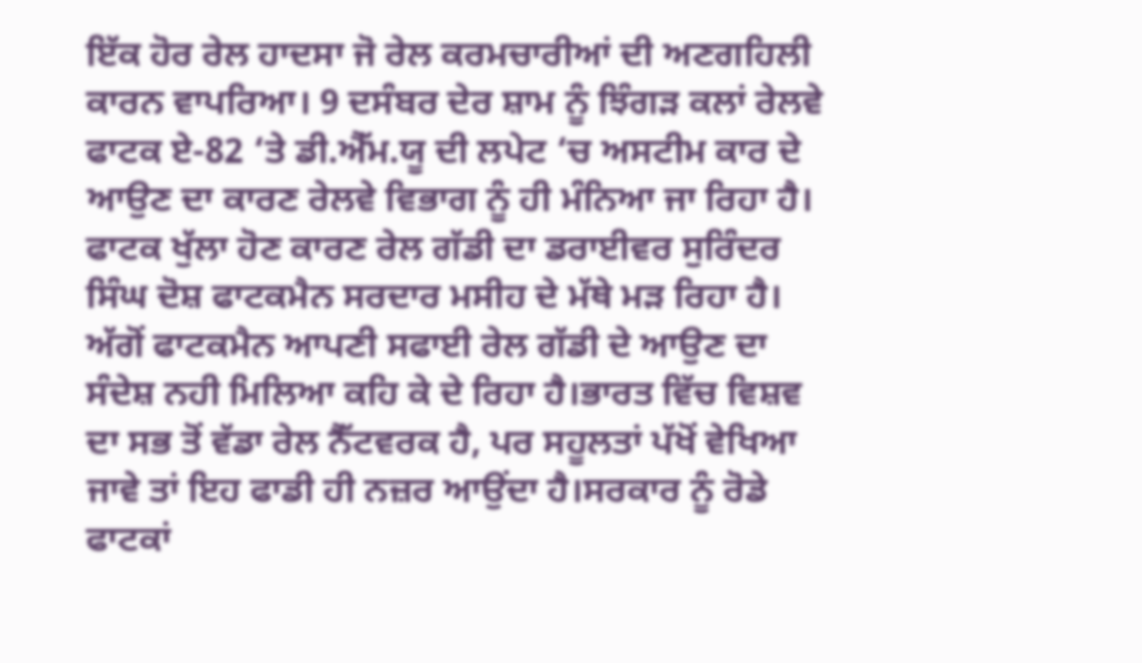ਇੱਕ ਹੋਰ ਰੇਲ ਹਾਦਸਾ ਜੋ ਰੇਲ ਕਰਮਚਾਰੀਆਂ ਦੀ ਅਣਗਹਿਲੀ ਕਾਰਨ ਵਾਪਰਿਆ। 9 ਦਸੰਬਰ ਦੇਰ ਸ਼ਾਮ ਨੂੰ ਝਿੰਗੜ ਕਲਾਂ ਰੇਲਵੇ ਫਾਟਕ ਏ-82 ‘ਤੇ ਡੀ.ਐੱਮ.ਯੂ ਦੀ ਲਪੇਟ ‘ਚ ਅਸਟੀਮ ਕਾਰ ਦੇ ਆਉਣ ਦਾ ਕਾਰਣ ਰੇਲਵੇ ਵਿਭਾਗ ਨੂੰ ਹੀ ਮੰਨਿਆ ਜਾ ਰਿਹਾ ਹੈ। ਫਾਟਕ ਖੁੱਲਾ ਹੋਣ ਕਾਰਣ ਰੇਲ ਗੱਡੀ ਦਾ ਡਰਾਈਵਰ ਸੁਰਿੰਦਰ ਸਿੰਘ ਦੋਸ਼ ਫਾਟਕਮੈਨ ਸਰਦਾਰ ਮਸੀਹ ਦੇ ਮੱਥੇ ਮੜ ਰਿਹਾ ਹੈ। ਅੱਗੋਂ ਫਾਟਕਮੈਨ ਆਪਣੀ ਸਫਾਈ ਰੇਲ ਗੱਡੀ ਦੇ ਆਉਣ ਦਾ ਸੰਦੇਸ਼ ਨਹੀ ਮਿਲਿਆ ਕਹਿ ਕੇ ਦੇ ਰਿਹਾ ਹੈ।ਭਾਰਤ ਵਿੱਚ ਵਿਸ਼ਵ ਦਾ ਸਭ ਤੋਂ ਵੱਡਾ ਰੇਲ ਨੈੱਟਵਰਕ ਹੈ, ਪਰ ਸਹੂਲਤਾਂ ਪੱਖੋਂ ਵੇਖਿਆ ਜਾਵੇ ਤਾਂ ਇਹ ਫਾਡੀ ਹੀ ਨਜ਼ਰ ਆਉਂਦਾ ਹੈ।ਸਰਕਾਰ ਨੂੰ ਰੋਡੇ ਫਾਟਕਾਂ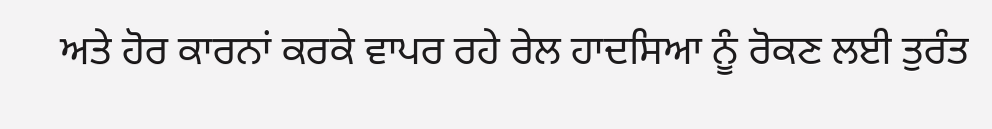ਅਤੇ ਹੋਰ ਕਾਰਨਾਂ ਕਰਕੇ ਵਾਪਰ ਰਹੇ ਰੇਲ ਹਾਦਸਿਆ ਨੂੰ ਰੋਕਣ ਲਈ ਤੁਰੰਤ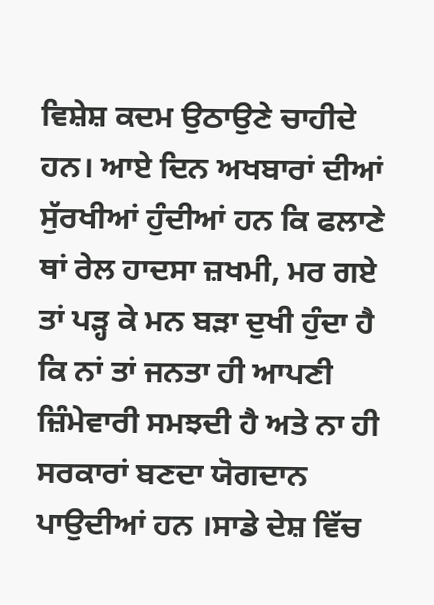ਵਿਸ਼ੇਸ਼ ਕਦਮ ਉਠਾਉਣੇ ਚਾਹੀਦੇ ਹਨ। ਆਏ ਦਿਨ ਅਖਬਾਰਾਂ ਦੀਆਂ ਸੁੱਰਖੀਆਂ ਹੁੰਦੀਆਂ ਹਨ ਕਿ ਫਲਾਣੇ ਥਾਂ ਰੇਲ ਹਾਦਸਾ ਜ਼ਖਮੀ, ਮਰ ਗਏ ਤਾਂ ਪੜ੍ਹ ਕੇ ਮਨ ਬੜਾ ਦੁਖੀ ਹੁੰਦਾ ਹੈ ਕਿ ਨਾਂ ਤਾਂ ਜਨਤਾ ਹੀ ਆਪਣੀ ਜ਼ਿੰਮੇਵਾਰੀ ਸਮਝਦੀ ਹੈ ਅਤੇ ਨਾ ਹੀ ਸਰਕਾਰਾਂ ਬਣਦਾ ਯੋਗਦਾਨ ਪਾਉਦੀਆਂ ਹਨ ।ਸਾਡੇ ਦੇਸ਼ ਵਿੱਚ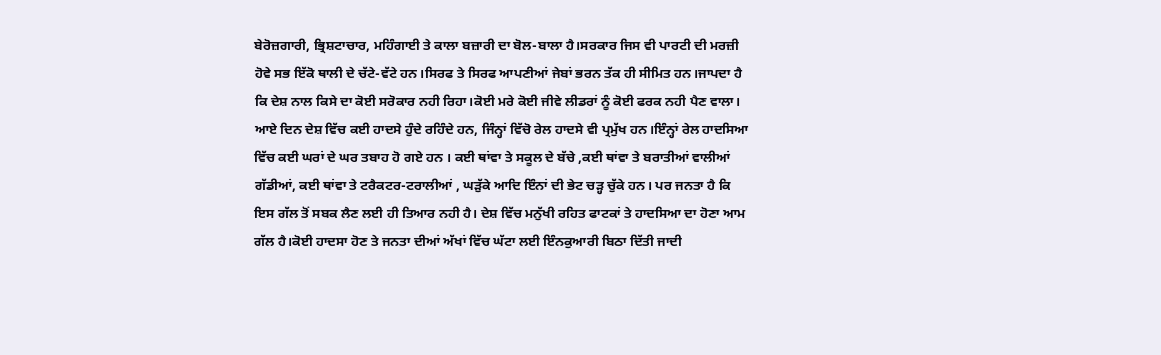ਬੇਰੋਜ਼ਗਾਰੀ, ਭ੍ਰਿਸ਼ਟਾਚਾਰ, ਮਹਿੰਗਾਈ ਤੇ ਕਾਲਾ ਬਜ਼ਾਰੀ ਦਾ ਬੋਲ-ਬਾਲਾ ਹੈ।ਸਰਕਾਰ ਜਿਸ ਵੀ ਪਾਰਟੀ ਦੀ ਮਰਜ਼ੀ ਹੋਵੇ ਸਭ ਇੱਕੋ ਥਾਲੀ ਦੇ ਚੱਟੇ-ਵੱਟੇ ਹਨ।ਸਿਰਫ ਤੇ ਸਿਰਫ ਆਪਣੀਆਂ ਜੇਬਾਂ ਭਰਨ ਤੱਕ ਹੀ ਸੀਮਿਤ ਹਨ।ਜਾਪਦਾ ਹੈ ਕਿ ਦੇਸ਼ ਨਾਲ ਕਿਸੇ ਦਾ ਕੋਈ ਸਰੋਕਾਰ ਨਹੀ ਰਿਹਾ।ਕੋਈ ਮਰੇ ਕੋਈ ਜੀਵੇ ਲੀਡਰਾਂ ਨੂੰ ਕੋਈ ਫਰਕ ਨਹੀ ਪੈਣ ਵਾਲਾ।
ਆਏ ਦਿਨ ਦੇਸ਼ ਵਿੱਚ ਕਈ ਹਾਦਸੇ ਹੁੰਦੇ ਰਹਿੰਦੇ ਹਨ, ਜਿੰਨ੍ਹਾਂ ਵਿੱਚੋ ਰੇਲ ਹਾਦਸੇ ਵੀ ਪ੍ਰਮੁੱਖ ਹਨ।ਇੰਨ੍ਹਾਂ ਰੇਲ ਹਾਦਸਿਆ ਵਿੱਚ ਕਈ ਘਰਾਂ ਦੇ ਘਰ ਤਬਾਹ ਹੋ ਗਏ ਹਨ । ਕਈ ਥਾਂਵਾ ਤੇ ਸਕੂਲ ਦੇ ਬੱਚੇ ,ਕਈ ਥਾਂਵਾ ਤੇ ਬਰਾਤੀਆਂ ਵਾਲੀਆਂ ਗੱਡੀਆਂ, ਕਈ ਥਾਂਵਾ ਤੇ ਟਰੈਕਟਰ-ਟਰਾਲੀਆਂ , ਘੜੁੱਕੇ ਆਦਿ ਇੰਨਾਂ ਦੀ ਭੇਟ ਚੜ੍ਹ ਚੁੱਕੇ ਹਨ। ਪਰ ਜਨਤਾ ਹੈ ਕਿ ਇਸ ਗੱਲ ਤੋਂ ਸਬਕ ਲੈਣ ਲਈ ਹੀ ਤਿਆਰ ਨਹੀ ਹੈ। ਦੇਸ਼ ਵਿੱਚ ਮਨੁੱਖੀ ਰਹਿਤ ਫਾਟਕਾਂ ਤੇ ਹਾਦਸਿਆ ਦਾ ਹੋਣਾ ਆਮ ਗੱਲ ਹੈ।ਕੋਈ ਹਾਦਸਾ ਹੋਣ ਤੇ ਜਨਤਾ ਦੀਆਂ ਅੱਖਾਂ ਵਿੱਚ ਘੱਟਾ ਲਈ ਇੰਨਕੁਆਰੀ ਬਿਠਾ ਦਿੱਤੀ ਜਾਦੀ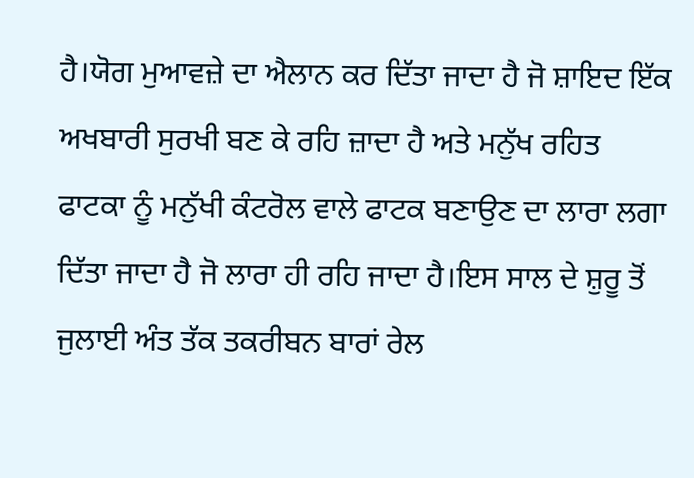ਹੈ।ਯੋਗ ਮੁਆਵਜ਼ੇ ਦਾ ਐਲਾਨ ਕਰ ਦਿੱਤਾ ਜਾਦਾ ਹੈ ਜੋ ਸ਼ਾਇਦ ਇੱਕ ਅਖਬਾਰੀ ਸੁਰਖੀ ਬਣ ਕੇ ਰਹਿ ਜ਼ਾਦਾ ਹੈ ਅਤੇ ਮਨੁੱਖ ਰਹਿਤ ਫਾਟਕਾ ਨੂੰ ਮਨੁੱਖੀ ਕੰਟਰੋਲ ਵਾਲੇ ਫਾਟਕ ਬਣਾਉਣ ਦਾ ਲਾਰਾ ਲਗਾ ਦਿੱਤਾ ਜਾਦਾ ਹੈ ਜੋ ਲਾਰਾ ਹੀ ਰਹਿ ਜਾਦਾ ਹੈ।ਇਸ ਸਾਲ ਦੇ ਸ਼ੁਰੂ ਤੋਂ ਜੁਲਾਈ ਅੰਤ ਤੱਕ ਤਕਰੀਬਨ ਬਾਰਾਂ ਰੇਲ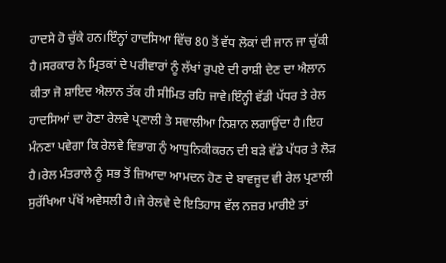ਹਾਦਸੇ ਹੋ ਚੁੱਕੇ ਹਨ।ਇੰਨ੍ਹਾਂ ਹਾਦਸਿਆ ਵਿੱਚ 80 ਤੋਂ ਵੱਧ ਲੋਕਾਂ ਦੀ ਜਾਨ ਜਾ ਚੁੱਕੀ ਹੈ।ਸਰਕਾਰ ਨੇ ਮ੍ਰਿਤਕਾਂ ਦੇ ਪਰੀਵਾਰਾਂ ਨੂੰ ਲੱਖਾਂ ਰੁਪਏ ਦੀ ਰਾਸ਼ੀ ਦੇਣ ਦਾ ਐਲਾਨ ਕੀਤਾ ਜੋ ਸ਼ਾਇਦ ਐਲਾਨ ਤੱਕ ਹੀ ਸੀਮਿਤ ਰਹਿ ਜਾਵੇ।ਇੰਨ੍ਹੀ ਵੱਡੀ ਪੱਧਰ ਤੇ ਰੇਲ ਹਾਦਸਿਆਂ ਦਾ ਹੋਣਾ ਰੇਲਵੇ ਪ੍ਰਣਾਲੀ ਤੇ ਸਵਾਲੀਆ ਨਿਸ਼ਾਨ ਲਗਾਉਂਦਾ ਹੈ।ਇਹ ਮੰਨਣਾ ਪਵੇਗਾ ਕਿ ਰੇਲਵੇ ਵਿਭਾਗ ਨੁੰ ਆਧੁਨਿਕੀਕਰਨ ਦੀ ਬੜੇ ਵੱਡੇ ਪੱਧਰ ਤੇ ਲੋੜ ਹੈ।ਰੇਲ ਮੰਤਰਾਲੇ ਨੂੰ ਸਭ ਤੋਂ ਜ਼ਿਆਦਾ ਆਮਦਨ ਹੋਣ ਦੇ ਬਾਵਜੂਦ ਵੀ ਰੇਲ ਪ੍ਰਣਾਲੀ ਸੁਰੱਖਿਆ ਪੱਖੋਂ ਅਵੇਸਲੀ ਹੈ।ਜੇ ਰੇਲਵੇ ਦੇ ਇਤਿਹਾਸ ਵੱਲ ਨਜ਼ਰ ਮਾਰੀਏ ਤਾਂ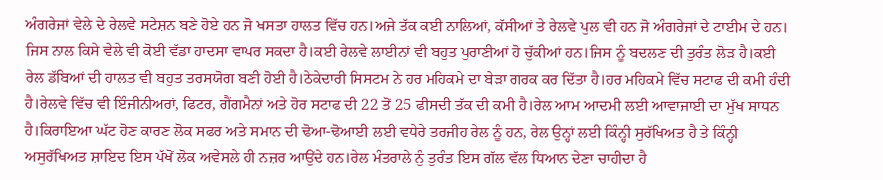ਅੰਗਰੇਜਾਂ ਵੇਲੇ ਦੇ ਰੇਲਵੇ ਸਟੇਸ਼ਨ ਬਣੇ ਹੋਏ ਹਨ ਜੋ ਖਸਤਾ ਹਾਲਤ ਵਿੱਚ ਹਨ।ਅਜੇ ਤੱਕ ਕਈ ਨਾਲਿਆਂ, ਕੱਸੀਆਂ ਤੇ ਰੇਲਵੇ ਪੁਲ ਵੀ ਹਨ ਜੋ ਅੰਗਰੇਜਾਂ ਦੇ ਟਾਈਮ ਦੇ ਹਨ। ਜਿਸ ਨਾਲ ਕਿਸੇ ਵੇਲੇ ਵੀ ਕੋਈ ਵੱਡਾ ਹਾਦਸਾ ਵਾਪਰ ਸਕਦਾ ਹੈ।ਕਈ ਰੇਲਵੇ ਲਾਈਨਾਂ ਵੀ ਬਹੁਤ ਪੁਰਾਣੀਆਂ ਹੋ ਚੁੱਕੀਆਂ ਹਨ।ਜਿਸ ਨੂੰ ਬਦਲਣ ਦੀ ਤੁਰੰਤ ਲੋੜ ਹੈ।ਕਈ ਰੇਲ ਡੱਬਿਆਂ ਦੀ ਹਾਲਤ ਵੀ ਬਹੁਤ ਤਰਸਯੋਗ ਬਣੀ ਹੋਈ ਹੈ।ਠੇਕੇਦਾਰੀ ਸਿਸਟਮ ਨੇ ਹਰ ਮਹਿਕਮੇ ਦਾ ਬੇੜਾ ਗਰਕ ਕਰ ਦਿੱਤਾ ਹੈ।ਹਰ ਮਹਿਕਮੇ ਵਿੱਚ ਸਟਾਫ ਦੀ ਕਮੀ ਹੰਦੀ ਹੈ।ਰੇਲਵੇ ਵਿੱਚ ਵੀ ਇੰਜੀਨੀਅਰਾਂ, ਫਿਟਰ, ਗੈਂਗਮੈਨਾਂ ਅਤੇ ਹੋਰ ਸਟਾਫ ਦੀ 22 ਤੋਂ 25 ਫੀਸਦੀ ਤੱਕ ਦੀ ਕਮੀ ਹੈ।ਰੇਲ ਆਮ ਆਦਮੀ ਲਈ ਆਵਾਜਾਈ ਦਾ ਮੁੱਖ ਸਾਧਨ ਹੈ।ਕਿਰਾਇਆ ਘੱਟ ਹੋਣ ਕਾਰਣ ਲੋਕ ਸਫਰ ਅਤੇ ਸਮਾਨ ਦੀ ਢੋਆ-ਢੋਆਈ ਲਈ ਵਧੇਰੇ ਤਰਜੀਹ ਰੇਲ ਨੂੰ ਹਨ, ਰੇਲ ਉਨ੍ਹਾਂ ਲਈ ਕਿੰਨ੍ਹੀ ਸੁਰੱਖਿਅਤ ਹੈ ਤੇ ਕਿੰਨ੍ਹੀ ਅਸੁਰੱਖਿਅਤ ਸ਼ਾਇਦ ਇਸ ਪੱਖੋਂ ਲੋਕ ਅਵੇਸਲੇ ਹੀ ਨਜ਼ਰ ਆਉਂਦੇ ਹਨ।ਰੇਲ ਮੰਤਰਾਲੇ ਨੁੰ ਤੁਰੰਤ ਇਸ ਗੱਲ ਵੱਲ ਧਿਆਨ ਦੇਣਾ ਚਾਹੀਦਾ ਹੈ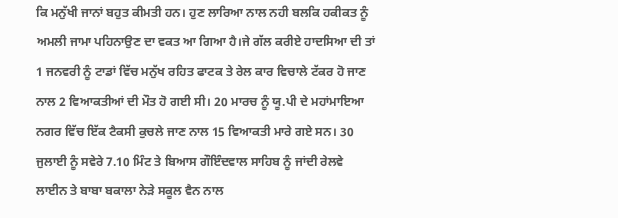ਕਿ ਮਨੁੱਖੀ ਜਾਨਾਂ ਬਹੁਤ ਕੀਮਤੀ ਹਨ। ਹੁਣ ਲਾਰਿਆ ਨਾਲ ਨਹੀ ਬਲਕਿ ਹਕੀਕਤ ਨੂੰ ਅਮਲੀ ਜਾਮਾ ਪਹਿਨਾਉਣ ਦਾ ਵਕਤ ਆ ਗਿਆ ਹੈ।ਜੇ ਗੱਲ ਕਰੀਏ ਹਾਦਸਿਆ ਦੀ ਤਾਂ 1 ਜਨਵਰੀ ਨੂੰ ਟਾਡਾਂ ਵਿੱਚ ਮਨੁੱਖ ਰਹਿਤ ਫਾਟਕ ਤੇ ਰੇਲ ਕਾਰ ਵਿਚਾਲੇ ਟੱਕਰ ਹੋ ਜਾਣ ਨਾਲ 2 ਵਿਆਕਤੀਆਂ ਦੀ ਮੌਤ ਹੋ ਗਈ ਸੀ। 20 ਮਾਰਚ ਨੂੰ ਯੂ.ਪੀ ਦੇ ਮਹਾਂਮਾਇਆ ਨਗਰ ਵਿੱਚ ਇੱਕ ਟੈਕਸੀ ਕੁਚਲੇ ਜਾਣ ਨਾਲ 15 ਵਿਆਕਤੀ ਮਾਰੇ ਗਏ ਸਨ। 30 ਜੁਲਾਈ ਨੂੰ ਸਵੇਰੇ 7.10 ਮਿੰਟ ਤੇ ਬਿਆਸ ਗੌਇੰਦਵਾਲ ਸਾਹਿਬ ਨੂੰ ਜਾਂਦੀ ਰੇਲਵੇ ਲਾਈਨ ਤੇ ਬਾਬਾ ਬਕਾਲਾ ਨੇੜੇ ਸਕੂਲ ਵੈਨ ਨਾਲ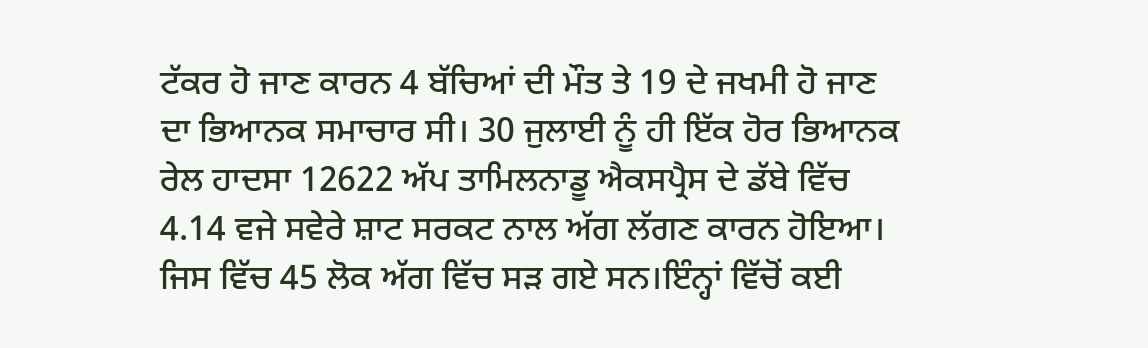ਟੱਕਰ ਹੋ ਜਾਣ ਕਾਰਨ 4 ਬੱਚਿਆਂ ਦੀ ਮੌਤ ਤੇ 19 ਦੇ ਜਖਮੀ ਹੋ ਜਾਣ ਦਾ ਭਿਆਨਕ ਸਮਾਚਾਰ ਸੀ। 30 ਜੁਲਾਈ ਨੂੰ ਹੀ ਇੱਕ ਹੋਰ ਭਿਆਨਕ ਰੇਲ ਹਾਦਸਾ 12622 ਅੱਪ ਤਾਮਿਲਨਾਡੂ ਐਕਸਪ੍ਰੈਸ ਦੇ ਡੱਬੇ ਵਿੱਚ 4.14 ਵਜੇ ਸਵੇਰੇ ਸ਼ਾਟ ਸਰਕਟ ਨਾਲ ਅੱਗ ਲੱਗਣ ਕਾਰਨ ਹੋਇਆ। ਜਿਸ ਵਿੱਚ 45 ਲੋਕ ਅੱਗ ਵਿੱਚ ਸੜ ਗਏ ਸਨ।ਇੰਨ੍ਹਾਂ ਵਿੱਚੋਂ ਕਈ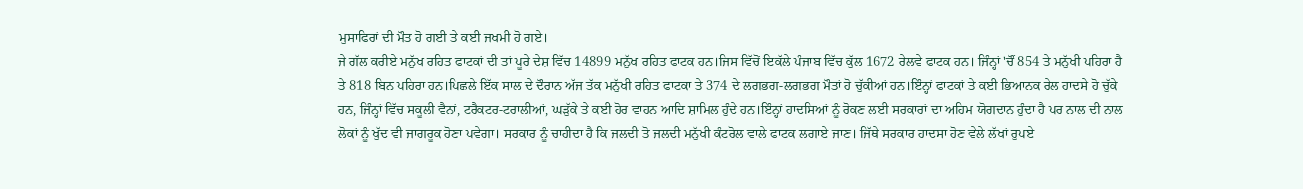ਮੁਸਾਫਿਰਾਂ ਦੀ ਮੌਤ ਹੋ ਗਈ ਤੇ ਕਈ ਜਖਮੀ ਹੋ ਗਏ।
ਜੇ ਗੱਲ ਕਰੀਏ ਮਨੁੱਖ ਰਹਿਤ ਫਾਟਕਾਂ ਦੀ ਤਾਂ ਪੂਰੇ ਦੇਸ਼ ਵਿੱਚ 14899 ਮਨੁੱਖ ਰਹਿਤ ਫਾਟਕ ਹਨ।ਜਿਸ ਵਿੱਚੋਂ ਇਕੱਲੇ ਪੰਜਾਬ ਵਿੱਚ ਕੁੱਲ 1672 ਰੇਲਵੇ ਫਾਟਕ ਹਨ। ਜਿੰਨ੍ਹਾਂ 'ਚੌਂ 854 ਤੇ ਮਨੁੱਖੀ ਪਹਿਰਾ ਹੈ ਤੇ 818 ਬਿਨ ਪਹਿਰਾ ਹਨ।ਪਿਛਲੇ ਇੱਕ ਸਾਲ ਦੇ ਦੌਰਾਨ ਅੱਜ ਤੱਕ ਮਨੁੱਖੀ ਰਹਿਤ ਫਾਟਕਾ ਤੇ 374 ਦੇ ਲਗਭਗ-ਲਗਭਗ ਮੌਤਾਂ ਹੋ ਚੁੱਕੀਆਂ ਹਨ।ਇੰਨ੍ਹਾਂ ਫਾਟਕਾਂ ਤੇ ਕਈ ਭਿਆਨਕ ਰੇਲ ਹਾਦਸੇ ਹੋ ਚੁੱਕੇ ਹਨ, ਜਿੰਨ੍ਹਾਂ ਵਿੱਚ ਸਕੂਲੀ ਵੈਨਾਂ, ਟਰੈਕਟਰ-ਟਰਾਲੀਆਂ, ਘੜੁੱਕੇ ਤੇ ਕਈ ਹੋਰ ਵਾਹਨ ਆਦਿ ਸ਼ਾਮਿਲ ਹੁੰਦੇ ਹਨ।ਇੰਨ੍ਹਾਂ ਹਾਦਸਿਆਂ ਨੂੰ ਰੋਕਣ ਲਈ ਸਰਕਾਰਾਂ ਦਾ ਅਹਿਮ ਯੋਗਦਾਨ ਹੁੰਦਾ ਹੈ ਪਰ ਨਾਲ ਦੀ ਨਾਲ ਲੋਕਾਂ ਨੂੰ ਖੁੱਦ ਵੀ ਜਾਗਰੂਕ ਹੋਣਾ ਪਵੇਗਾ। ਸਰਕਾਰ ਨੂੰ ਚਾਹੀਦਾ ਹੈ ਕਿ ਜਲਦੀ ਤੋ ਜਲਦੀ ਮਨੁੱਖੀ ਕੰਟਰੋਲ ਵਾਲੇ ਫਾਟਕ ਲਗਾਏ ਜਾਣ। ਜਿੱਥੇ ਸਰਕਾਰ ਹਾਦਸਾ ਹੋਣ ਵੇਲੇ ਲੱਖਾਂ ਰੁਪਏ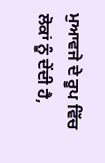ਮੁਆਵਜੇ ਦੇ ਰੂਪ ਵਿੱਚ ਲੋਕਾਂ ਨੂੰ ਦੇਂਦੀ ਹੈ,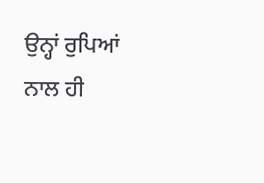ਉਨ੍ਹਾਂ ਰੁਪਿਆਂ ਨਾਲ ਹੀ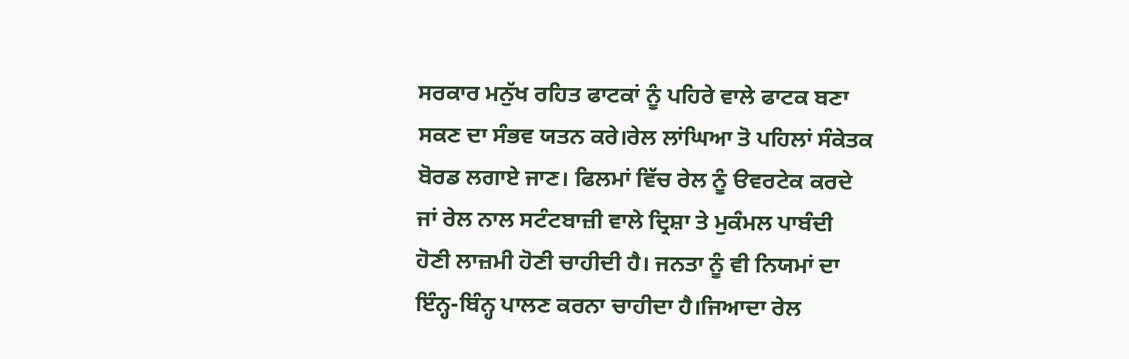ਸਰਕਾਰ ਮਨੁੱਖ ਰਹਿਤ ਫਾਟਕਾਂ ਨੂੰ ਪਹਿਰੇ ਵਾਲੇ ਫਾਟਕ ਬਣਾ ਸਕਣ ਦਾ ਸੰਭਵ ਯਤਨ ਕਰੇ।ਰੇਲ ਲਾਂਘਿਆ ਤੋ ਪਹਿਲਾਂ ਸੰਕੇਤਕ ਬੋਰਡ ਲਗਾਏ ਜਾਣ। ਫਿਲਮਾਂ ਵਿੱਚ ਰੇਲ ਨੂੰ ੳਵਰਟੇਕ ਕਰਦੇ ਜਾਂ ਰੇਲ ਨਾਲ ਸਟੰਟਬਾਜ਼ੀ ਵਾਲੇ ਦ੍ਰਿਸ਼ਾ ਤੇ ਮੁਕੰਮਲ ਪਾਬੰਦੀ ਹੋਣੀ ਲਾਜ਼ਮੀ ਹੋਣੀ ਚਾਹੀਦੀ ਹੈ। ਜਨਤਾ ਨੂੰ ਵੀ ਨਿਯਮਾਂ ਦਾ ਇੰਨ੍ਹ-ਬਿੰਨ੍ਹ ਪਾਲਣ ਕਰਨਾ ਚਾਹੀਦਾ ਹੈ।ਜਿਆਦਾ ਰੇਲ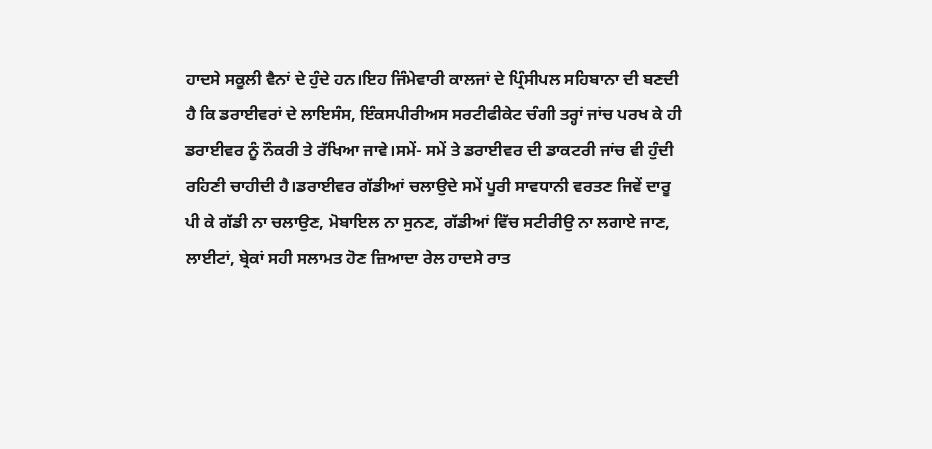ਹਾਦਸੇ ਸਕੂਲੀ ਵੈਨਾਂ ਦੇ ਹੁੰਦੇ ਹਨ।ਇਹ ਜਿੰਮੇਵਾਰੀ ਕਾਲਜਾਂ ਦੇ ਪ੍ਰਿੰਸੀਪਲ ਸਹਿਬਾਨਾ ਦੀ ਬਣਦੀ ਹੈ ਕਿ ਡਰਾਈਵਰਾਂ ਦੇ ਲਾਇਸੰਸ, ਇੰਕਸਪੀਰੀਅਸ ਸਰਟੀਫੀਕੇਟ ਚੰਗੀ ਤਰ੍ਹਾਂ ਜਾਂਚ ਪਰਖ ਕੇ ਹੀ ਡਰਾਈਵਰ ਨੂੰ ਨੌਕਰੀ ਤੇ ਰੱਖਿਆ ਜਾਵੇ।ਸਮੇਂ- ਸਮੇਂ ਤੇ ਡਰਾਈਵਰ ਦੀ ਡਾਕਟਰੀ ਜਾਂਚ ਵੀ ਹੁੰਦੀ ਰਹਿਣੀ ਚਾਹੀਦੀ ਹੈ।ਡਰਾਈਵਰ ਗੱਡੀਆਂ ਚਲਾਉਦੇ ਸਮੇਂ ਪੂਰੀ ਸਾਵਧਾਨੀ ਵਰਤਣ ਜਿਵੇਂ ਦਾਰੂ ਪੀ ਕੇ ਗੱਡੀ ਨਾ ਚਲਾਉਣ, ਮੋਬਾਇਲ ਨਾ ਸੁਨਣ, ਗੱਡੀਆਂ ਵਿੱਚ ਸਟੀਰੀਉ ਨਾ ਲਗਾਏ ਜਾਣ, ਲਾਈਟਾਂ, ਬ੍ਰੇਕਾਂ ਸਹੀ ਸਲਾਮਤ ਹੋਣ ਜ਼ਿਆਦਾ ਰੇਲ ਹਾਦਸੇ ਰਾਤ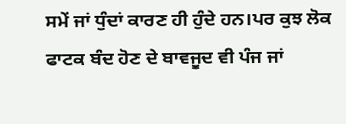ਸਮੇਂ ਜਾਂ ਧੁੰਦਾਂ ਕਾਰਣ ਹੀ ਹੁੰਦੇ ਹਨ।ਪਰ ਕੁਝ ਲੋਕ ਫਾਟਕ ਬੰਦ ਹੋਣ ਦੇ ਬਾਵਜੂਦ ਵੀ ਪੰਜ ਜਾਂ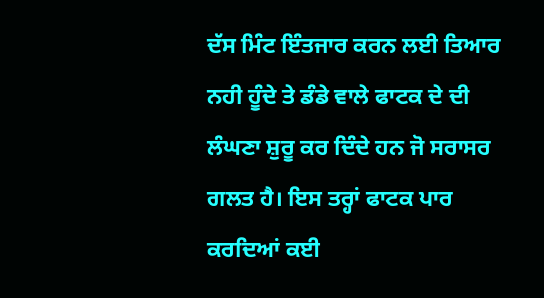ਦੱਸ ਮਿੰਟ ਇੰਤਜਾਰ ਕਰਨ ਲਈ ਤਿਆਰ ਨਹੀ ਹੂੰਦੇ ਤੇ ਡੰਡੇ ਵਾਲੇ ਫਾਟਕ ਦੇ ਦੀ ਲੰਘਣਾ ਸ਼ੁਰੂ ਕਰ ਦਿੰਦੇ ਹਨ ਜੋ ਸਰਾਸਰ ਗਲਤ ਹੈ। ਇਸ ਤਰ੍ਹਾਂ ਫਾਟਕ ਪਾਰ ਕਰਦਿਆਂ ਕਈ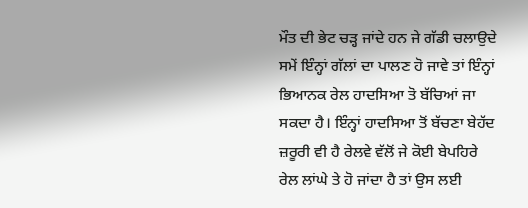ਮੌਤ ਦੀ ਭੇਟ ਚੜ੍ਹ ਜਾਂਦੇ ਹਨ ਜੇ ਗੱਡੀ ਚਲਾਉਦੇ ਸਮੇਂ ਇੰਨ੍ਹਾਂ ਗੱਲਾਂ ਦਾ ਪਾਲਣ ਹੋ ਜਾਵੇ ਤਾਂ ਇੰਨ੍ਹਾਂ ਭਿਆਨਕ ਰੇਲ ਹਾਦਸਿਆ ਤੋ ਬੱਚਿਆਂ ਜਾ ਸਕਦਾ ਹੈ। ਇੰਨ੍ਹਾਂ ਹਾਦਸਿਆ ਤੋਂ ਬੱਚਣਾ ਬੇਹੱਦ ਜ਼ਰੂਰੀ ਵੀ ਹੈ ਰੇਲਵੇ ਵੱਲੋਂ ਜੇ ਕੋਈ ਬੇਪਹਿਰੇ ਰੇਲ ਲਾਂਘੇ ਤੇ ਹੋ ਜਾਂਦਾ ਹੈ ਤਾਂ ਉਸ ਲਈ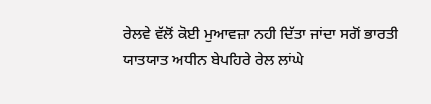ਰੇਲਵੇ ਵੱਲੋਂ ਕੋਈ ਮੁਆਵਜ਼ਾ ਨਹੀ ਦਿੱਤਾ ਜਾਂਦਾ ਸਗੋਂ ਭਾਰਤੀ ਯਾਤਯਾਤ ਅਧੀਨ ਬੇਪਹਿਰੇ ਰੇਲ ਲਾਂਘੇ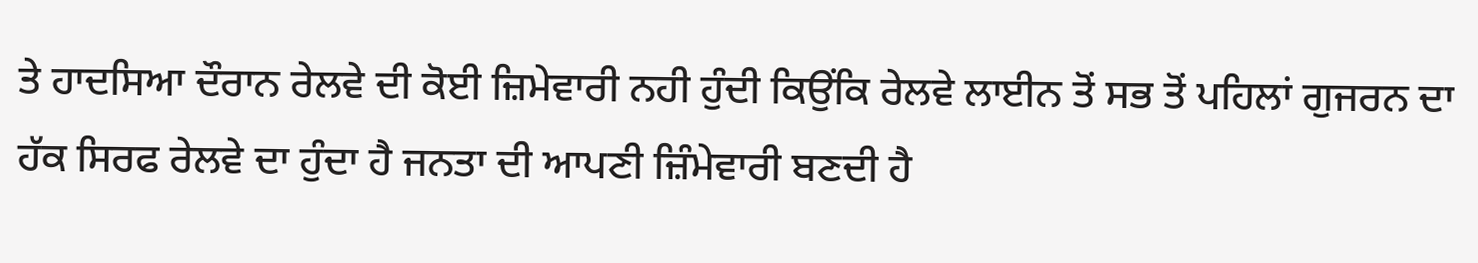ਤੇ ਹਾਦਸਿਆ ਦੌਰਾਨ ਰੇਲਵੇ ਦੀ ਕੋਈ ਜ਼ਿਮੇਵਾਰੀ ਨਹੀ ਹੁੰਦੀ ਕਿਉਂਕਿ ਰੇਲਵੇ ਲਾਈਨ ਤੋਂ ਸਭ ਤੋਂ ਪਹਿਲਾਂ ਗੁਜਰਨ ਦਾ ਹੱਕ ਸਿਰਫ ਰੇਲਵੇ ਦਾ ਹੁੰਦਾ ਹੈ ਜਨਤਾ ਦੀ ਆਪਣੀ ਜ਼ਿੰਮੇਵਾਰੀ ਬਣਦੀ ਹੈ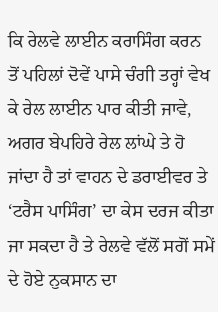ਕਿ ਰੇਲਵੇ ਲਾਈਨ ਕਰਾਸਿੰਗ ਕਰਨ ਤੋਂ ਪਹਿਲਾਂ ਦੋਵੇਂ ਪਾਸੇ ਚੰਗੀ ਤਰ੍ਹਾਂ ਵੇਖ ਕੇ ਰੇਲ ਲਾਈਨ ਪਾਰ ਕੀਤੀ ਜਾਵੇ, ਅਗਰ ਬੇਪਹਿਰੇ ਰੇਲ ਲਾਂਘੇ ਤੇ ਹੋ ਜਾਂਦਾ ਹੈ ਤਾਂ ਵਾਹਨ ਦੇ ਡਰਾਈਵਰ ਤੇ ‘ਟਰੈਸ ਪਾਸਿੰਗ’ ਦਾ ਕੇਸ ਦਰਜ ਕੀਤਾ ਜਾ ਸਕਦਾ ਹੈ ਤੇ ਰੇਲਵੇ ਵੱਲੋਂ ਸਗੋਂ ਸਮੇਂ ਦੇ ਹੋਏ ਨੁਕਸਾਨ ਦਾ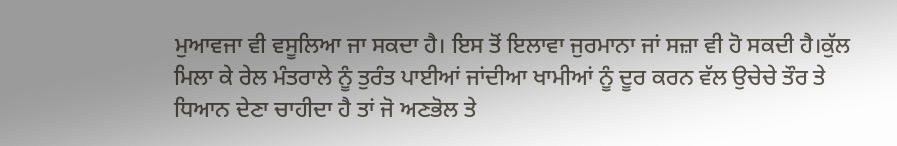ਮੁਆਵਜਾ ਵੀ ਵਸੂਲਿਆ ਜਾ ਸਕਦਾ ਹੈ। ਇਸ ਤੋਂ ਇਲਾਵਾ ਜੁਰਮਾਨਾ ਜਾਂ ਸਜ਼ਾ ਵੀ ਹੋ ਸਕਦੀ ਹੈ।ਕੁੱਲ ਮਿਲਾ ਕੇ ਰੇਲ ਮੰਤਰਾਲੇ ਨੂੰ ਤੁਰੰਤ ਪਾਈਆਂ ਜਾਂਦੀਆ ਖਾਮੀਆਂ ਨੂੰ ਦੂਰ ਕਰਨ ਵੱਲ ਉਚੇਚੇ ਤੌਰ ਤੇ ਧਿਆਨ ਦੇਣਾ ਚਾਹੀਦਾ ਹੈ ਤਾਂ ਜੋ ਅਣਭੋਲ ਤੇ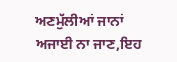ਅਣਮੁੱਲੀਆਂ ਜਾਨਾਂ ਅਜਾਈ ਨਾ ਜਾਣ,ਇਹ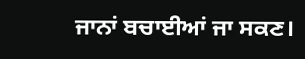ਜਾਨਾਂ ਬਚਾਈਆਂ ਜਾ ਸਕਣ।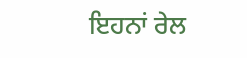ਇਹਨਾਂ ਰੇਲ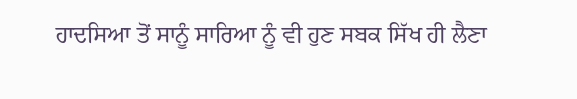ਹਾਦਸਿਆ ਤੋਂ ਸਾਨੂੰ ਸਾਰਿਆ ਨੂੰ ਵੀ ਹੁਣ ਸਬਕ ਸਿੱਖ ਹੀ ਲੈਣਾ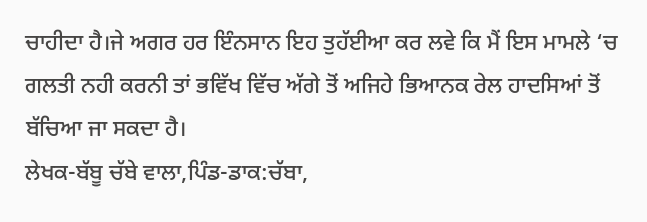ਚਾਹੀਦਾ ਹੈ।ਜੇ ਅਗਰ ਹਰ ਇੰਨਸਾਨ ਇਹ ਤੁਹੱਈਆ ਕਰ ਲਵੇ ਕਿ ਮੈਂ ਇਸ ਮਾਮਲੇ ‘ਚ ਗਲਤੀ ਨਹੀ ਕਰਨੀ ਤਾਂ ਭਵਿੱਖ ਵਿੱਚ ਅੱਗੇ ਤੋਂ ਅਜਿਹੇ ਭਿਆਨਕ ਰੇਲ ਹਾਦਸਿਆਂ ਤੋਂ ਬੱਚਿਆ ਜਾ ਸਕਦਾ ਹੈ।
ਲੇਖਕ-ਬੱਬੂ ਚੱਬੇ ਵਾਲਾ,ਪਿੰਡ-ਡਾਕ:ਚੱਬਾ,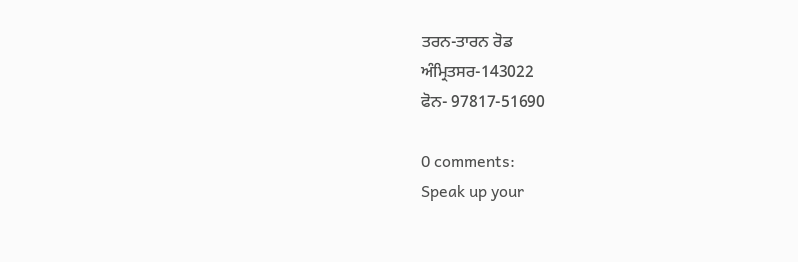ਤਰਨ-ਤਾਰਨ ਰੋਡ
ਅੰਮ੍ਰਿਤਸਰ-143022
ਫੋਨ- 97817-51690

0 comments:
Speak up your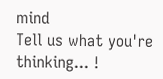mind
Tell us what you're thinking... !